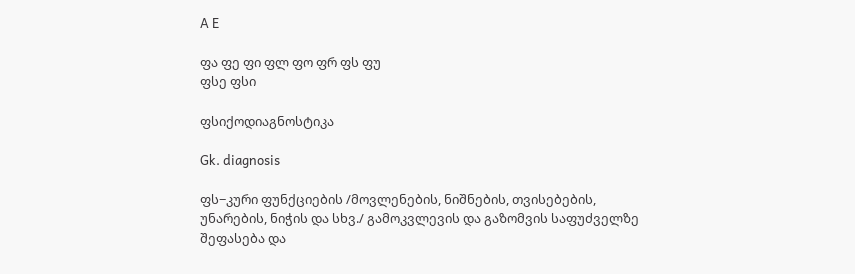A E

ფა ფე ფი ფლ ფო ფრ ფს ფუ
ფსე ფსი

ფსიქოდიაგნოსტიკა

Gk. diagnosis

ფს−კური ფუნქციების /მოვლენების, ნიშნების, თვისებების, უნარების, ნიჭის და სხვ./ გამოკვლევის და გაზომვის საფუძველზე შეფასება და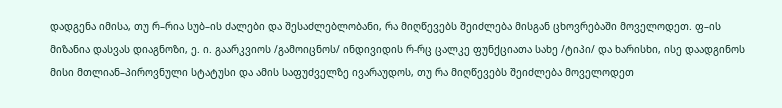დადგენა იმისა, თუ რ–რია სუბ–ის ძალები და შესაძლებლობანი, რა მიღწევებს შეიძლება მისგან ცხოვრებაში მოველოდეთ. ფ–ის მიზანია დასვას დიაგნოზი, ე. ი. გაარკვიოს /გამოიცნოს/ ინდივიდის რ-რც ცალკე ფუნქციათა სახე /ტიპი/ და ხარისხი, ისე დაადგინოს მისი მთლიან–პიროვნული სტატუსი და ამის საფუძველზე ივარაუდოს, თუ რა მიღწევებს შეიძლება მოველოდეთ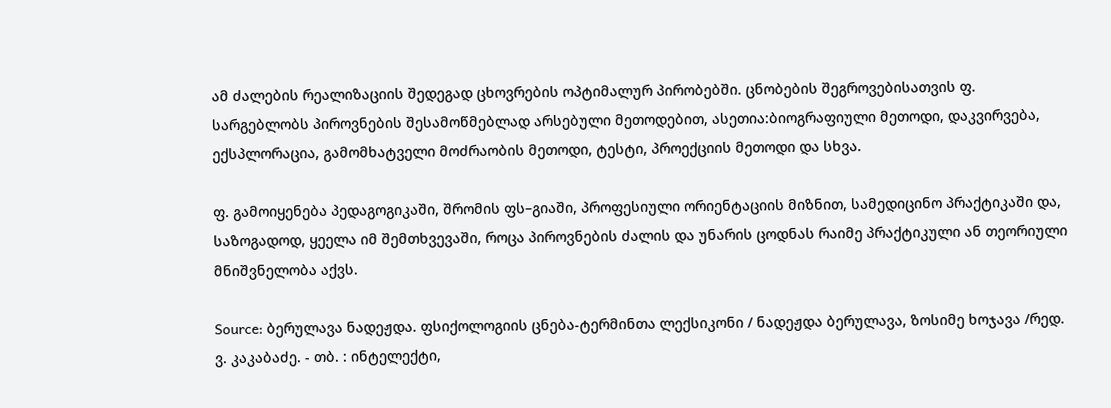ამ ძალების რეალიზაციის შედეგად ცხოვრების ოპტიმალურ პირობებში. ცნობების შეგროვებისათვის ფ. სარგებლობს პიროვნების შესამოწმებლად არსებული მეთოდებით, ასეთია:ბიოგრაფიული მეთოდი, დაკვირვება, ექსპლორაცია, გამომხატველი მოძრაობის მეთოდი, ტესტი, პროექციის მეთოდი და სხვა.

ფ. გამოიყენება პედაგოგიკაში, შრომის ფს–გიაში, პროფესიული ორიენტაციის მიზნით, სამედიცინო პრაქტიკაში და, საზოგადოდ, ყეელა იმ შემთხვევაში, როცა პიროვნების ძალის და უნარის ცოდნას რაიმე პრაქტიკული ან თეორიული მნიშვნელობა აქვს.

Source: ბერულავა ნადეჟდა. ფსიქოლოგიის ცნება-ტერმინთა ლექსიკონი / ნადეჟდა ბერულავა, ზოსიმე ხოჯავა /რედ. ვ. კაკაბაძე. - თბ. : ინტელექტი,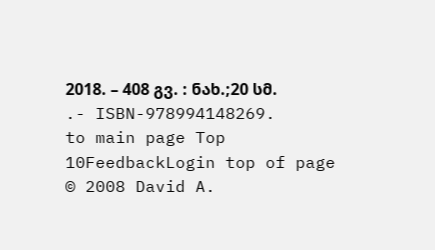2018. – 408 გვ. : ნახ.;20 სმ. .- ISBN-978994148269.
to main page Top 10FeedbackLogin top of page
© 2008 David A.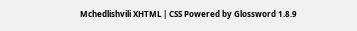Mchedlishvili XHTML | CSS Powered by Glossword 1.8.9